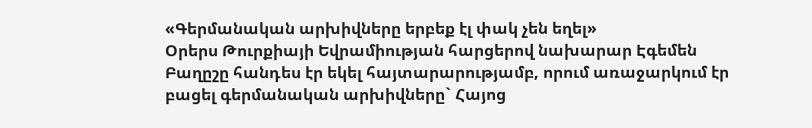«Գերմանական արխիվները երբեք էլ փակ չեն եղել»
Օրերս Թուրքիայի Եվրամիության հարցերով նախարար Էգեմեն Բաղըշը հանդես էր եկել հայտարարությամբ, որում առաջարկում էր բացել գերմանական արխիվները` Հայոց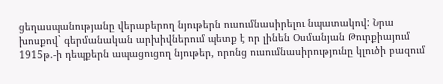ցեղասպանությանը վերաբերող նյութերն ուսումնասիրելու նպատակով: Նրա խոսքով` գերմանական արխիվներում պետք է որ լինեն Օսմանյան Թուրքիայում 1915թ.-ի դեպքերն ապացուցող նյութեր, որոնց ուսումնասիրությունը կլուծի բազում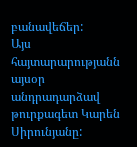բանավեճեր:
Այս հայտարարությանն այսօր անդրադարձավ թուրքագետ Կարեն Սիրունյանը: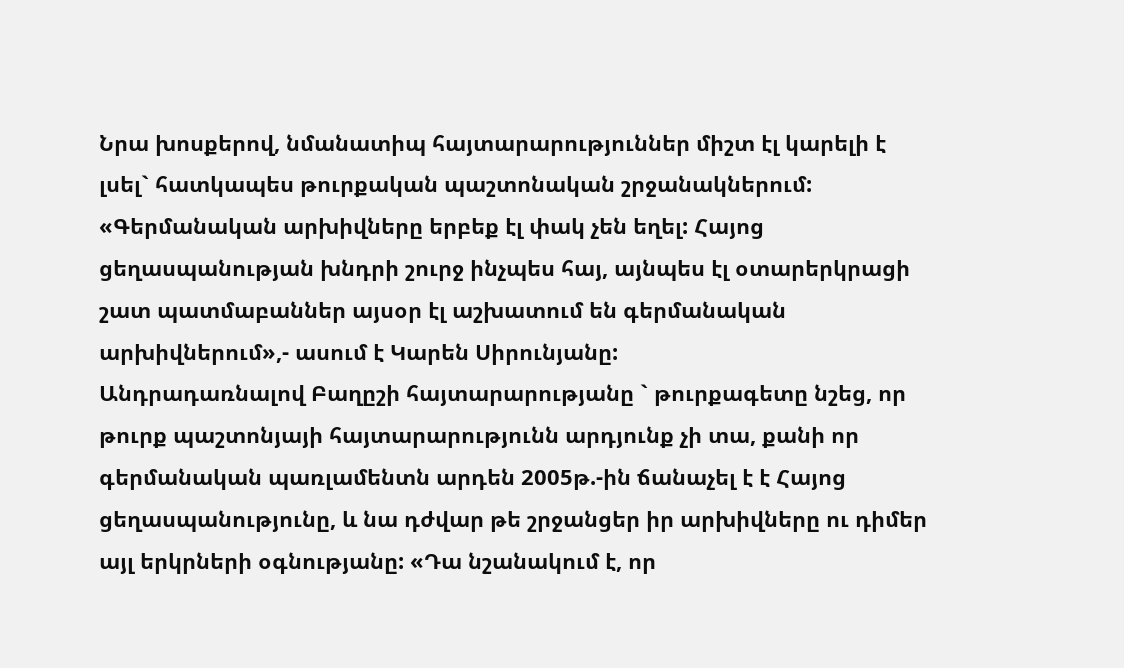Նրա խոսքերով, նմանատիպ հայտարարություններ միշտ էլ կարելի է լսել` հատկապես թուրքական պաշտոնական շրջանակներում:
«Գերմանական արխիվները երբեք էլ փակ չեն եղել: Հայոց ցեղասպանության խնդրի շուրջ ինչպես հայ, այնպես էլ օտարերկրացի շատ պատմաբաններ այսօր էլ աշխատում են գերմանական արխիվներում»,- ասում է Կարեն Սիրունյանը:
Անդրադառնալով Բաղըշի հայտարարությանը ` թուրքագետը նշեց, որ թուրք պաշտոնյայի հայտարարությունն արդյունք չի տա, քանի որ գերմանական պառլամենտն արդեն 2005թ.-ին ճանաչել է է Հայոց ցեղասպանությունը, և նա դժվար թե շրջանցեր իր արխիվները ու դիմեր այլ երկրների օգնությանը: «Դա նշանակում է, որ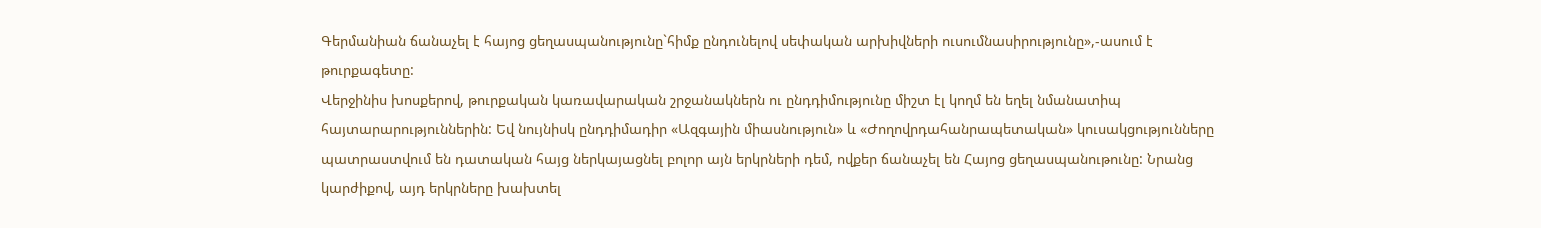Գերմանիան ճանաչել է հայոց ցեղասպանությունը`հիմք ընդունելով սեփական արխիվների ուսումնասիրությունը»,-ասում է թուրքագետը:
Վերջինիս խոսքերով, թուրքական կառավարական շրջանակներն ու ընդդիմությունը միշտ էլ կողմ են եղել նմանատիպ հայտարարություններին: Եվ նույնիսկ ընդդիմադիր «Ազգային միասնություն» և «Ժողովրդահանրապետական» կուսակցությունները պատրաստվում են դատական հայց ներկայացնել բոլոր այն երկրների դեմ, ովքեր ճանաչել են Հայոց ցեղասպանութունը: Նրանց կարժիքով, այդ երկրները խախտել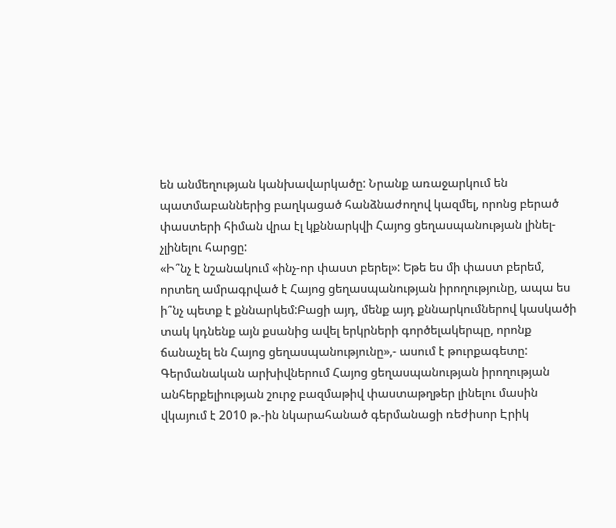են անմեղության կանխավարկածը: Նրանք առաջարկում են պատմաբաններից բաղկացած հանձնաժողով կազմել, որոնց բերած փաստերի հիման վրա էլ կքննարկվի Հայոց ցեղասպանության լինել-չլինելու հարցը:
«Ի՞նչ է նշանակում «ինչ-որ փաստ բերել»: Եթե ես մի փաստ բերեմ, որտեղ ամրագրված է Հայոց ցեղասպանության իրողությունը, ապա ես ի՞նչ պետք է քննարկեմ:Բացի այդ, մենք այդ քննարկումներով կասկածի տակ կդնենք այն քսանից ավել երկրների գործելակերպը, որոնք ճանաչել են Հայոց ցեղասպանությունը»,- ասում է թուրքագետը:
Գերմանական արխիվներում Հայոց ցեղասպանության իրողության անհերքելիության շուրջ բազմաթիվ փաստաթղթեր լինելու մասին վկայում է 2010 թ.-ին նկարահանած գերմանացի ռեժիսոր Էրիկ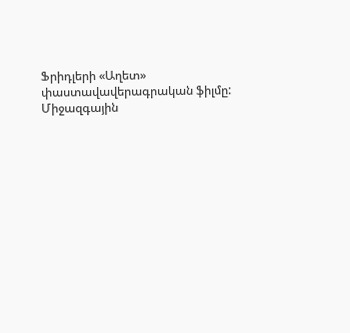Ֆրիդլերի «Աղետ» փաստավավերագրական ֆիլմը: Միջազգային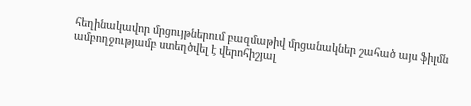հեղինակավոր մրցույթներում բազմաթիվ մրցանակներ շահած այս ֆիլմն ամբողջությամբ ստեղծվել է վերոհիշյալ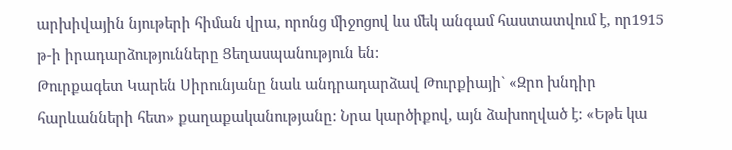արխիվային նյութերի հիման վրա, որոնց միջոցով ևս մեկ անգամ հաստատվում է, որ1915 թ-ի իրադարձությունները Ցեղասպանություն են:
Թուրքագետ Կարեն Սիրունյանը նաև անդրադարձավ Թուրքիայի` «Զրո խնդիր հարևանների հետ» քաղաքականությանը: Նրա կարծիքով, այն ձախողված է: «Եթե կա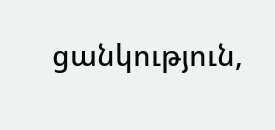ցանկություն,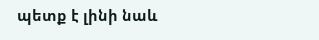պետք է լինի նաև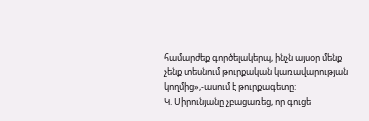համարժեք գործելակերպ, ինչն այսօր մենք չենք տեսնում թուրքական կառավարության կողմից»,-ասում է թուրքագետը:
Կ. Սիրունյանը չբացառեց, որ գուցե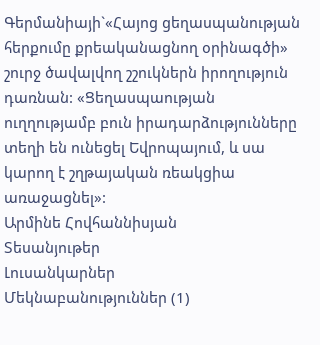Գերմանիայի`«Հայոց ցեղասպանության հերքումը քրեականացնող օրինագծի» շուրջ ծավալվող շշուկներն իրողություն դառնան: «Ցեղասպաության ուղղությամբ բուն իրադարձությունները տեղի են ունեցել Եվրոպայում, և սա կարող է շղթայական ռեակցիա առաջացնել»:
Արմինե Հովհաննիսյան
Տեսանյութեր
Լուսանկարներ
Մեկնաբանություններ (1)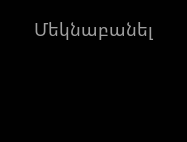Մեկնաբանել